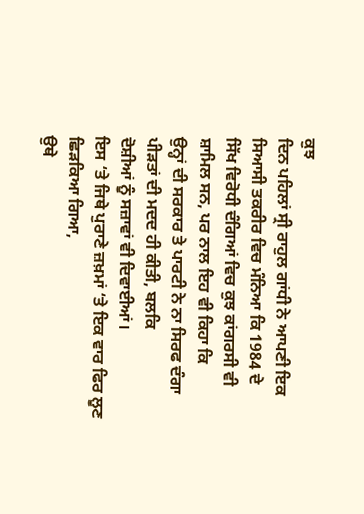ਕੁਝ
ਦਿਨ ਪਹਿਲਾਂ ਸ੍ਰੀ ਰਾਹੁਲ ਗਾਂਧੀ ਨੇ ਆਪਣੀ ਇਕ ਸਿਆਸੀ ਤਕਰੀਰ ਵਿਚ ਮੰਨਿਆ ਕਿ 1984 ਦੇ
ਸਿੱਖ ਵਿਰੋਧੀ ਦੰਗਿਆਂ ਵਿਚ ਕੁਝ ਕਾਂਗਰਸੀ ਵੀ ਸ਼ਾਮਿਲ ਸਨ, ਪਰ ਨਾਲ ਇਹ ਵੀ ਕਿਹਾ ਕਿ
ਉਨ੍ਹਾਂ ਦੀ ਸਰਕਾਰ ਤੇ ਪਾਰਟੀ ਨੇ ਨਾ ਸਿਰਫ ਦੰਗਾ ਪੀੜਤਾਂ ਦੀ ਮਦਦ ਹੀ ਕੀਤੀ, ਬਲਕਿ
ਦੋਸ਼ੀਆਂ ਨੂੰ ਸਜ਼ਾਵਾਂ ਵੀ ਦਿਵਾਈਆਂ।
ਇਸ ‘ਤੇ ਜਿਥੇ ਪੁਰਾਣੇ ਜ਼ਖ਼ਮਾਂ ‘ਤੇ ਇਕ ਵਾਰ ਫਿਰ ਲੂਣ ਛਿੜਕਿਆ ਗਿਆ,
ਉਥੇ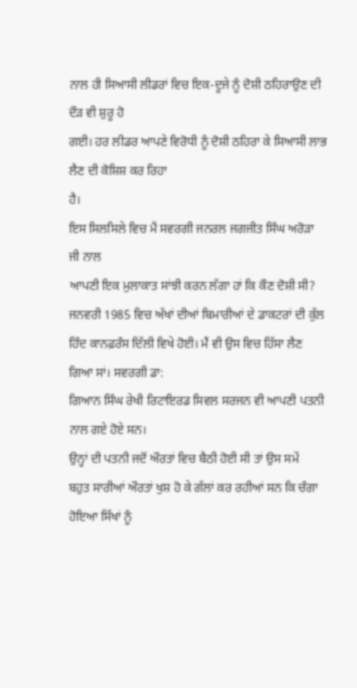ਨਾਲ ਹੀ ਸਿਆਸੀ ਲੀਡਰਾਂ ਵਿਚ ਇਕ-ਦੂਜੇ ਨੂੰ ਦੋਸ਼ੀ ਠਹਿਰਾਉਣ ਦੀ ਦੌੜ ਵੀ ਸ਼ੁਰੂ ਹੋ
ਗਈ। ਹਰ ਲੀਡਰ ਆਪਣੇ ਵਿਰੋਧੀ ਨੂੰ ਦੋਸ਼ੀ ਠਹਿਰਾ ਕੇ ਸਿਆਸੀ ਲਾਭ ਲੈਣ ਦੀ ਕੋਸ਼ਿਸ਼ ਕਰ ਰਿਹਾ
ਹੈ।
ਇਸ ਸਿਲਸਿਲੇ ਵਿਚ ਮੈਂ ਸਵਰਗੀ ਜਨਰਲ ਜਗਜੀਤ ਸਿੰਘ ਅਰੋੜਾ ਜੀ ਨਾਲ
ਆਪਣੀ ਇਕ ਮੁਲਾਕਾਤ ਸਾਂਝੀ ਕਰਨ ਲੱਗਾ ਹਾਂ ਕਿ ਕੌਣ ਦੋਸ਼ੀ ਸੀ?
ਜਨਵਰੀ 1985 ਵਿਚ ਅੱਖਾਂ ਦੀਆਂ ਬਿਮਾਰੀਆਂ ਦੇ ਡਾਕਟਰਾਂ ਦੀ ਕੁੱਲ
ਹਿੰਦ ਕਾਨਫ਼ਰੰਸ ਦਿੱਲੀ ਵਿਖੇ ਹੋਈ। ਮੈਂ ਵੀ ਉਸ ਵਿਚ ਹਿੱਸਾ ਲੈਣ ਗਿਆ ਸਾਂ। ਸਵਰਗੀ ਡਾ:
ਗਿਆਨ ਸਿੰਘ ਰੇਖੀ ਰਿਟਾਇਰਡ ਸਿਵਲ ਸਰਜਨ ਵੀ ਆਪਣੀ ਪਤਨੀ ਨਾਲ ਗਏ ਹੋਏ ਸਨ।
ਉਨ੍ਹਾਂ ਦੀ ਪਤਨੀ ਜਦੋਂ ਔਰਤਾਂ ਵਿਚ ਬੈਠੀ ਹੋਈ ਸੀ ਤਾਂ ਉਸ ਸਮੇਂ
ਬਹੁਤ ਸਾਰੀਆਂ ਔਰਤਾਂ ਖੁਸ਼ ਹੋ ਕੇ ਗੱਲਾਂ ਕਰ ਰਹੀਆਂ ਸਨ ਕਿ ਚੰਗਾ ਹੋਇਆ ਸਿੱਖਾਂ ਨੂੰ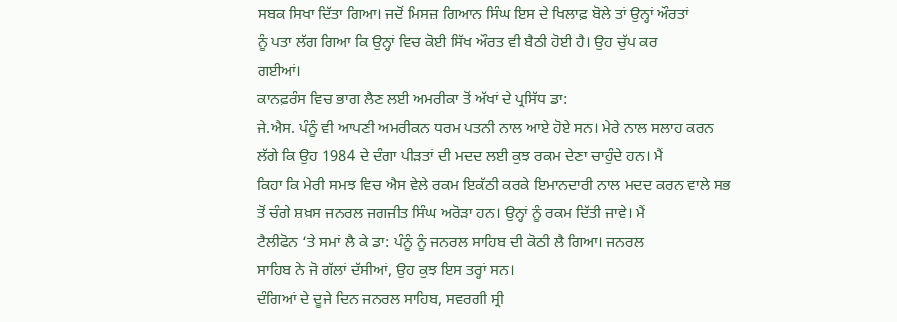ਸਬਕ ਸਿਖਾ ਦਿੱਤਾ ਗਿਆ। ਜਦੋਂ ਮਿਸਜ਼ ਗਿਆਨ ਸਿੰਘ ਇਸ ਦੇ ਖਿਲਾਫ਼ ਬੋਲੇ ਤਾਂ ਉਨ੍ਹਾਂ ਔਰਤਾਂ
ਨੂੰ ਪਤਾ ਲੱਗ ਗਿਆ ਕਿ ਉਨ੍ਹਾਂ ਵਿਚ ਕੋਈ ਸਿੱਖ ਔਰਤ ਵੀ ਬੈਠੀ ਹੋਈ ਹੈ। ਉਹ ਚੁੱਪ ਕਰ
ਗਈਆਂ।
ਕਾਨਫ਼ਰੰਸ ਵਿਚ ਭਾਗ ਲੈਣ ਲਈ ਅਮਰੀਕਾ ਤੋਂ ਅੱਖਾਂ ਦੇ ਪ੍ਰਸਿੱਧ ਡਾ:
ਜੇ.ਐਸ. ਪੰਨੂੰ ਵੀ ਆਪਣੀ ਅਮਰੀਕਨ ਧਰਮ ਪਤਨੀ ਨਾਲ ਆਏ ਹੋਏ ਸਨ। ਮੇਰੇ ਨਾਲ ਸਲਾਹ ਕਰਨ
ਲੱਗੇ ਕਿ ਉਹ 1984 ਦੇ ਦੰਗਾ ਪੀੜਤਾਂ ਦੀ ਮਦਦ ਲਈ ਕੁਝ ਰਕਮ ਦੇਣਾ ਚਾਹੁੰਦੇ ਹਨ। ਮੈਂ
ਕਿਹਾ ਕਿ ਮੇਰੀ ਸਮਝ ਵਿਚ ਐਸ ਵੇਲੇ ਰਕਮ ਇਕੱਠੀ ਕਰਕੇ ਇਮਾਨਦਾਰੀ ਨਾਲ ਮਦਦ ਕਰਨ ਵਾਲੇ ਸਭ
ਤੋਂ ਚੰਗੇ ਸ਼ਖ਼ਸ ਜਨਰਲ ਜਗਜੀਤ ਸਿੰਘ ਅਰੋੜਾ ਹਨ। ਉਨ੍ਹਾਂ ਨੂੰ ਰਕਮ ਦਿੱਤੀ ਜਾਵੇ। ਮੈਂ
ਟੈਲੀਫੋਨ ‘ਤੇ ਸਮਾਂ ਲੈ ਕੇ ਡਾ: ਪੰਨੂੰ ਨੂੰ ਜਨਰਲ ਸਾਹਿਬ ਦੀ ਕੋਠੀ ਲੈ ਗਿਆ। ਜਨਰਲ
ਸਾਹਿਬ ਨੇ ਜੋ ਗੱਲਾਂ ਦੱਸੀਆਂ, ਉਹ ਕੁਝ ਇਸ ਤਰ੍ਹਾਂ ਸਨ।
ਦੰਗਿਆਂ ਦੇ ਦੂਜੇ ਦਿਨ ਜਨਰਲ ਸਾਹਿਬ, ਸਵਰਗੀ ਸ੍ਰੀ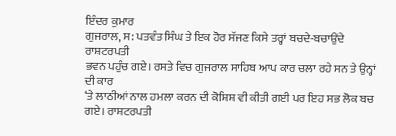ਇੰਦਰ ਕੁਮਾਰ
ਗੁਜਰਾਲ, ਸ: ਪਤਵੰਤ ਸਿੰਘ ਤੇ ਇਕ ਹੋਰ ਸੱਜਣ ਕਿਸੇ ਤਰ੍ਹਾਂ ਬਚਦੇ-ਬਚਾਉਂਦੇ ਰਾਸ਼ਟਰਪਤੀ
ਭਵਨ ਪਹੁੰਚ ਗਏ। ਰਸਤੇ ਵਿਚ ਗੁਜਰਾਲ ਸਾਹਿਬ ਆਪ ਕਾਰ ਚਲਾ ਰਹੇ ਸਨ ਤੇ ਉਨ੍ਹਾਂ ਦੀ ਕਾਰ
‘ਤੇ ਲਾਠੀਆਂ ਨਾਲ ਹਮਲਾ ਕਰਨ ਦੀ ਕੋਸ਼ਿਸ਼ ਵੀ ਕੀਤੀ ਗਈ ਪਰ ਇਹ ਸਭ ਲੋਕ ਬਚ ਗਏ। ਰਾਸ਼ਟਰਪਤੀ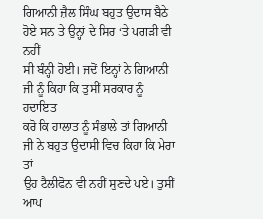ਗਿਆਨੀ ਜ਼ੈਲ ਸਿੰਘ ਬਹੁਤ ਉਦਾਸ ਬੈਠੇ ਹੋਏ ਸਨ ਤੇ ਉਨ੍ਹਾਂ ਦੇ ਸਿਰ ‘ਤੇ ਪਗੜੀ ਵੀ ਨਹੀਂ
ਸੀ ਬੰਨ੍ਹੀ ਹੋਈ। ਜਦੋਂ ਇਨ੍ਹਾਂ ਨੇ ਗਿਆਨੀ ਜੀ ਨੂੰ ਕਿਹਾ ਕਿ ਤੁਸੀਂ ਸਰਕਾਰ ਨੂੰ ਹਦਾਇਤ
ਕਰੋ ਕਿ ਹਾਲਾਤ ਨੂੰ ਸੰਭਾਲੇ ਤਾਂ ਗਿਆਨੀ ਜੀ ਨੇ ਬਹੁਤ ਉਦਾਸੀ ਵਿਚ ਕਿਹਾ ਕਿ ਮੇਰਾ ਤਾਂ
ਉਹ ਟੈਲੀਫੋਨ ਵੀ ਨਹੀਂ ਸੁਣਦੇ ਪਏ। ਤੁਸੀਂ ਆਪ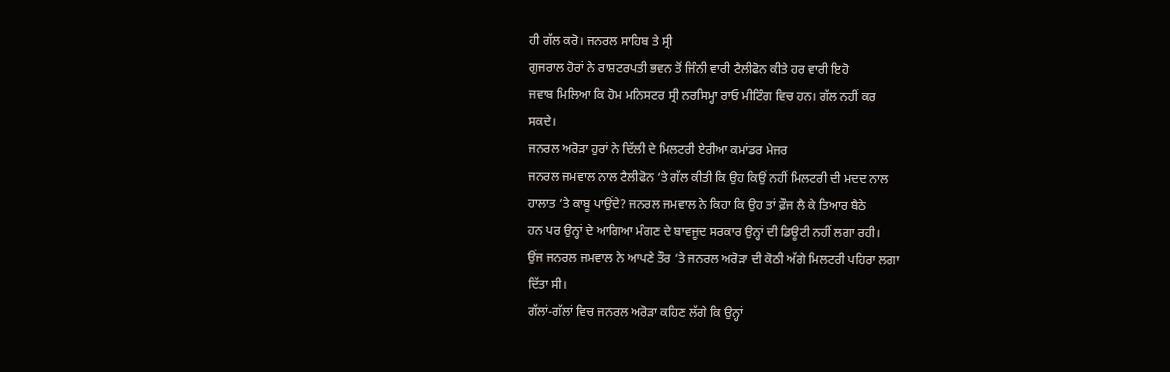ਹੀ ਗੱਲ ਕਰੋ। ਜਨਰਲ ਸਾਹਿਬ ਤੇ ਸ੍ਰੀ
ਗੁਜਰਾਲ ਹੋਰਾਂ ਨੇ ਰਾਸ਼ਟਰਪਤੀ ਭਵਨ ਤੋਂ ਜਿੰਨੀ ਵਾਰੀ ਟੈਲੀਫੋਨ ਕੀਤੇ ਹਰ ਵਾਰੀ ਇਹੋ
ਜਵਾਬ ਮਿਲਿਆ ਕਿ ਹੋਮ ਮਨਿਸਟਰ ਸ੍ਰੀ ਨਰਸਿਮ੍ਹਾ ਰਾਓ ਮੀਟਿੰਗ ਵਿਚ ਹਨ। ਗੱਲ ਨਹੀਂ ਕਰ
ਸਕਦੇ।
ਜਨਰਲ ਅਰੋੜਾ ਹੁਰਾਂ ਨੇ ਦਿੱਲੀ ਦੇ ਮਿਲਟਰੀ ਏਰੀਆ ਕਮਾਂਡਰ ਮੇਜਰ
ਜਨਰਲ ਜਮਵਾਲ ਨਾਲ ਟੈਲੀਫੋਨ ‘ਤੇ ਗੱਲ ਕੀਤੀ ਕਿ ਉਹ ਕਿਉਂ ਨਹੀਂ ਮਿਲਟਰੀ ਦੀ ਮਦਦ ਨਾਲ
ਹਾਲਾਤ ‘ਤੇ ਕਾਬੂ ਪਾਉਂਦੇ? ਜਨਰਲ ਜਮਵਾਲ ਨੇ ਕਿਹਾ ਕਿ ਉਹ ਤਾਂ ਫ਼ੌਜ ਲੈ ਕੇ ਤਿਆਰ ਬੈਠੇ
ਹਨ ਪਰ ਉਨ੍ਹਾਂ ਦੇ ਆਗਿਆ ਮੰਗਣ ਦੇ ਬਾਵਜੂਦ ਸਰਕਾਰ ਉਨ੍ਹਾਂ ਦੀ ਡਿਊਟੀ ਨਹੀਂ ਲਗਾ ਰਹੀ।
ਉਂਜ ਜਨਰਲ ਜਮਵਾਲ ਨੇ ਆਪਣੇ ਤੌਰ ‘ਤੇ ਜਨਰਲ ਅਰੋੜਾ ਦੀ ਕੋਠੀ ਅੱਗੇ ਮਿਲਟਰੀ ਪਹਿਰਾ ਲਗਾ
ਦਿੱਤਾ ਸੀ।
ਗੱਲਾਂ-ਗੱਲਾਂ ਵਿਚ ਜਨਰਲ ਅਰੋੜਾ ਕਹਿਣ ਲੱਗੇ ਕਿ ਉਨ੍ਹਾਂ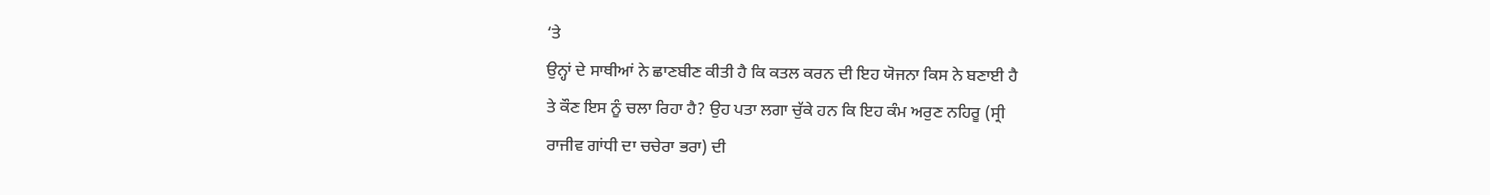‘ਤੇ
ਉਨ੍ਹਾਂ ਦੇ ਸਾਥੀਆਂ ਨੇ ਛਾਣਬੀਣ ਕੀਤੀ ਹੈ ਕਿ ਕਤਲ ਕਰਨ ਦੀ ਇਹ ਯੋਜਨਾ ਕਿਸ ਨੇ ਬਣਾਈ ਹੈ
ਤੇ ਕੌਣ ਇਸ ਨੂੰ ਚਲਾ ਰਿਹਾ ਹੈ? ਉਹ ਪਤਾ ਲਗਾ ਚੁੱਕੇ ਹਨ ਕਿ ਇਹ ਕੰਮ ਅਰੁਣ ਨਹਿਰੂ (ਸ੍ਰੀ
ਰਾਜੀਵ ਗਾਂਧੀ ਦਾ ਚਚੇਰਾ ਭਰਾ) ਦੀ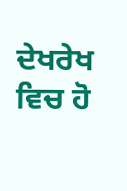ਦੇਖਰੇਖ ਵਿਚ ਹੋ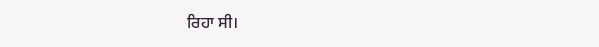ਰਿਹਾ ਸੀ।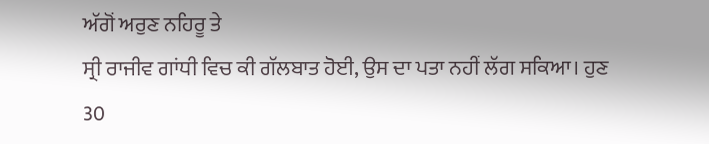ਅੱਗੋਂ ਅਰੁਣ ਨਹਿਰੂ ਤੇ
ਸ੍ਰੀ ਰਾਜੀਵ ਗਾਂਧੀ ਵਿਚ ਕੀ ਗੱਲਬਾਤ ਹੋਈ, ਉਸ ਦਾ ਪਤਾ ਨਹੀਂ ਲੱਗ ਸਕਿਆ। ਹੁਣ 30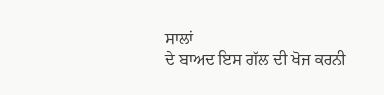ਸਾਲਾਂ
ਦੇ ਬਾਅਦ ਇਸ ਗੱਲ ਦੀ ਖੋਜ ਕਰਨੀ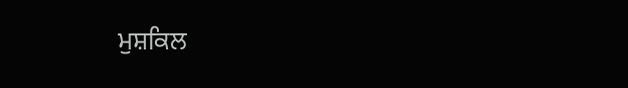ਮੁਸ਼ਕਿਲ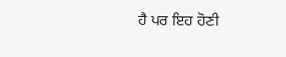ਹੈ ਪਰ ਇਹ ਹੋਣੀ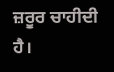ਜ਼ਰੂਰ ਚਾਹੀਦੀ ਹੈ।